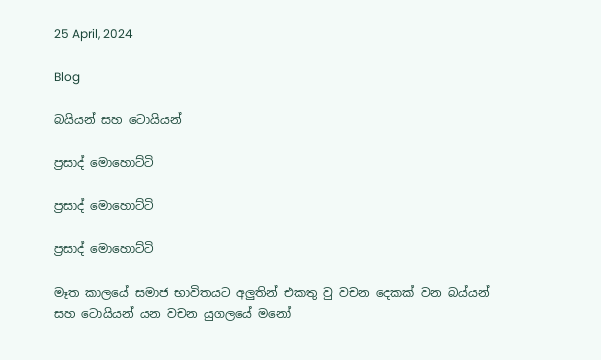25 April, 2024

Blog

බයියන් සහ ටොයියන්

ප්‍රසාද් මොහොට්ටි

ප්‍රසාද් මොහොට්ටි

ප්‍රසාද් මොහොට්ටි

මෑත කාලයේ සමාජ භාවිතයට අලුතින් එකතු වු වචන දෙකක් වන බය්යන් සහ ටොයියන් යන වචන යුගලයේ මනෝ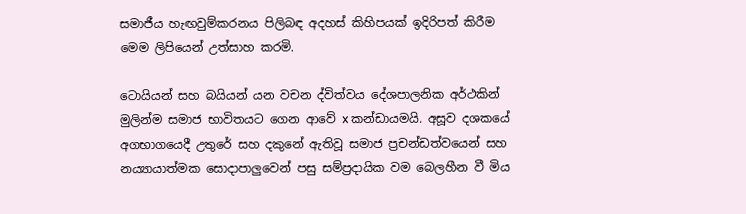සමාජීය හැඟවුම්කරනය පිලිබඳ අදහස් කිහිපයක් ඉදිරිපත් කිරීම මෙම ලිපියෙන් උත්සාහ කරමි.

ටොයියන් සහ බයියන් යන වචන ද්විත්වය දේශපාලනික අර්ථකින් මුලින්ම සමාජ භාවිතයට ගෙන ආවේ x කන්ඩායමයි. අසූව දශකයේ අගභාගයෙදී උතුරේ සහ දකුනේ ඇතිවූ සමාජ ප්‍රචන්ඩත්වයෙන් සහ නය්‍යායාත්මක සොදාපාලුවෙන් පසු සම්ප්‍රදායික වම බෙලහීන වී මිය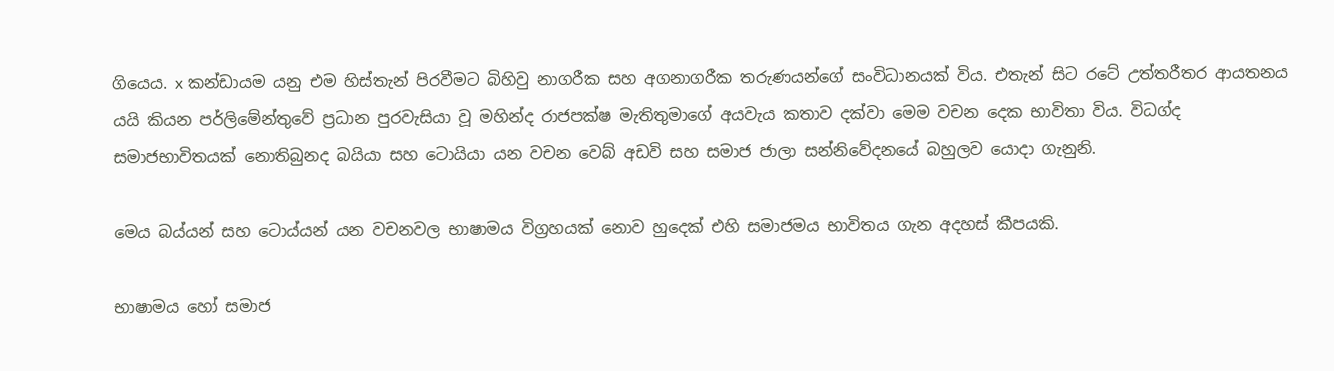ගියෙය. x කන්ඩායම යනු එම හිස්තැන් පිරවීමට බිහිවු නාගරීක සහ අගනාගරීක තරුණයන්ගේ සංවිධානයක් විය. එතැන් සිට රටේ උත්තරීතර ආයතනය යයි කියන පර්ලිමේන්තුවේ ප්‍රධාන පුරවැසියා වූ මහින්ද රාජපක්ෂ මැතිතුමාගේ අයවැය කතාව දක්වා මෙම වචන දෙක භාවිතා විය. විධග්ද සමාජභාවිතයක් නොතිබුනද බයියා සහ ටොයියා යන වචන වෙබ් අඩවි සහ සමාජ ජාලා සන්නිවේදනයේ බහුලව යොදා ගැනුනි.

මෙය බය්යන් සහ ටොය්යන් යන වචනවල භාෂාමය විග්‍රහයක් නොව හුදෙක් එහි සමාජමය භාවිතය ගැන අදහස් කීපයකි.

භාෂාමය හෝ සමාජ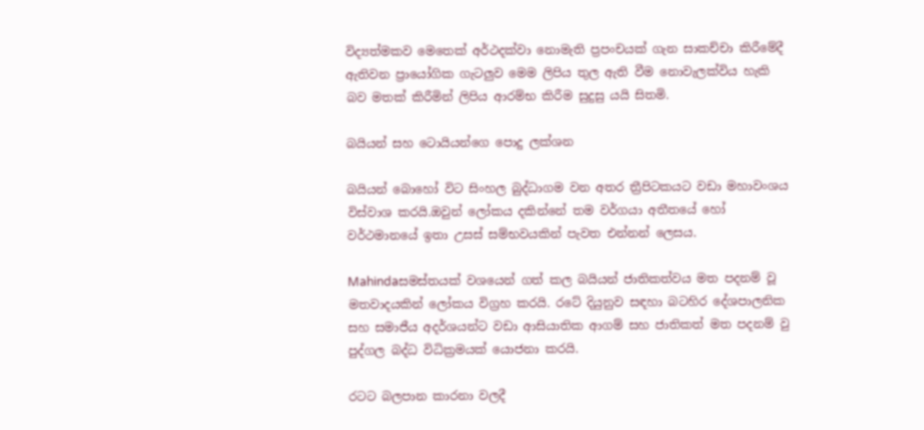විද්‍යත්මකව මෙතෙක් අර්ථදක්වා නොමැති ප්‍රපංචයක් ගැන සාකච්චා කිරීමේදී ඇතිවන ප්‍රායෝගික ගැටලුව මෙම ලිපිය තුල ඇති වීම නොවැලක්විය හැකි බව මතක් කිරීමින් ලිපිය ආරම්භ කිරීම සුදුසු යයි සිතමි.

බයියන් සහ ටොයියන්ගෙ පොදු ලක්ශන

බයියන් බොහෝ විට සිංහල බුද්ධාගම වන අතර ත්‍රීපිටකයට වඩා මහාවංශය විස්වාශ කර‍යි.ඔවුන් ලෝකය දකින්නේ තම වර්ගයා අතීතයේ හෝ වර්ථමානයේ ඉතා උසස් සම්භවයකින් පැවත එන්නන් ලෙසය.

Mahindaසමස්තයක් වශයෙන් ගත් කල බයියන් ජාතිකත්වය මත පදනම් වූ මතවාදයකින් ලෝකය විග්‍රහ කරයි. රටේ දියුනුව සඳහා බටහිර දේශපාලනික සහ සමාජීය අදර්ශයන්ට වඩා ආසියාතික ආගම් සහ ජාතිකත් මත පදනම් වු පුද්ගල බද්ධ විධික්‍රමයක් යොජනා කරයි.

රටට බලපාන කාරනා වලදී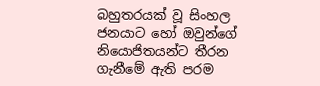බහුතරයක් වූ සිංහල ජනයාට හෝ ඔවුන්ගේ නියොජිතයන්ට තීරන ගැනීමේ ඇති පරම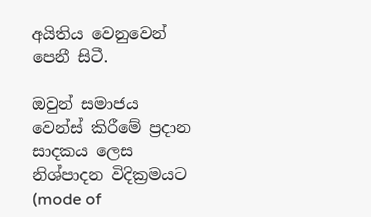අයිතිය වෙනුවෙන් පෙනී සිටී.

ඔවුන් සමාජය වෙන්ස් කිරීමේ ප්‍රදාන සාදකය ලෙස නිශ්පාදන විදික්‍රමයට (mode of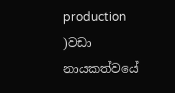production )වඩා නායකත්වයේ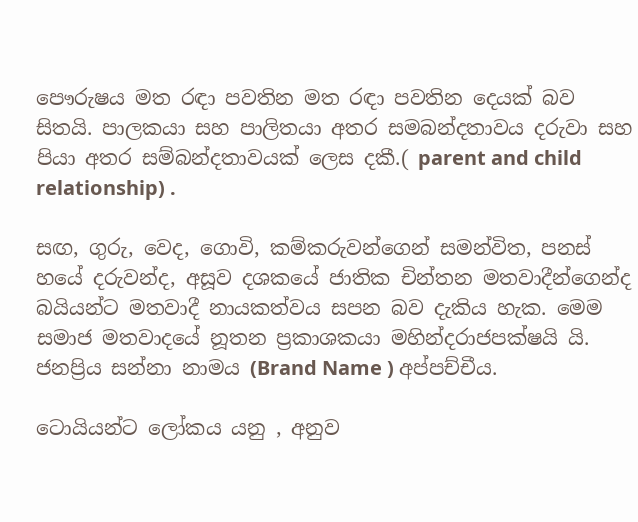පෞරුෂය මත රඳා පවතින මත රඳා පවතින දෙයක් බව සිතයි. පාලකයා සහ පාලිතයා අතර සමබන්දතාවය දරුවා සහ පියා අතර සම්බන්දතාවයක් ලෙස දකී.( parent and child relationship) .

සඟ, ගුරු, වෙද, ගොවි, කම්කරුවන්ගෙන් සමන්විත, පනස් හයේ දරුවන්ද, අසූව දශකයේ ජාතික චින්තන මතවාදීන්ගෙන්ද බයියන්ට මතවාදී නායකත්වය සපන බව දැකිය හැක. මෙම සමාජ මතවාදයේ නූතන ප්‍රකාශකයා මහින්දරාජපක්ෂයි යි. ජනප්‍රිය සන්නා නාමය (Brand Name ) අප්පච්චීය.

ටොයියන්ට ලෝකය යනු , අනුව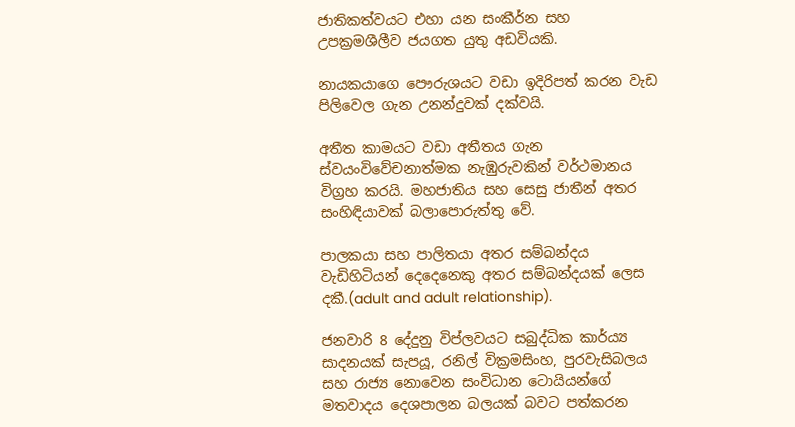ජාතිකත්වයට එහා යන සංකීර්න සහ උපක්‍රමශීලීව ජයගත යුතු අඩවියකි.

නායකයාගෙ පෞරුශයට වඩා ඉදිරිපත් කරන වැඩ පිලිවෙල ගැන උනන්දුවක් දක්වයි.

අතීත කාමයට වඩා අතීතය ගැන ස්වයංවිවේචනාත්මක නැඹුරුවකින් වර්ථමානය විග්‍රහ කරයි. මහජාතිය සහ සෙසු ජාතීන් අතර සංහිඳියාවක් බලාපොරුත්තු වේ.

පාලකයා සහ පාලිතයා අතර සම්බන්දය වැඩිහිටියන් දෙදෙනෙකු අතර සම්බන්දයක් ලෙස දකී.(adult and adult relationship).

ජනවාරි 8 දේදුනු විප්ලවයට සබුද්ධික කාර්ය්‍ය සාදනයක් සැපයූ, රනිල් වික්‍රමසිංහ, පුරවැසිබලය සහ රාජ්‍ය නොවෙන සංවිධාන ටොයියන්ගේ මතවාදය දෙශපාලන බලයක් බවට පත්කරන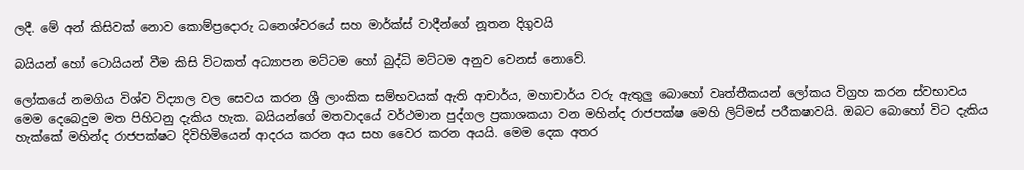ලදී. මේ අන් කිසිවක් නොව කොම්ප්‍රදොරු ධනෙශ්වරයේ සහ මාර්ක්ස් වාදීන්ගේ නූතන දිගුවයි

බයියන් හෝ ටොයියන් වීම කිසි විටකත් අධ්‍යාපන මට්ටම හෝ බුද්ධි මට්ටම අනුව වෙනස් නොවේ.

ලෝකයේ නමගිය විශ්ව විද්‍යාල වල සෙවය කරන ශ්‍රී ලාංකික සම්භවයක් ඇති ආචාර්ය, මහාචාර්ය වරු ඇතුලු බොහෝ වෘත්තීකයන් ලෝකය විග්‍රහ කරන ස්වභාවය මෙම දෙබෙදුම මත පිහිටනු දැකිය හැක. බයියන්ගේ මතවාදයේ වර්ථමාන පුද්ගල ප්‍රකාශකයා වන මහින්ද රාජපක්ෂ මෙහි ලිට්මස් පරීකෂාවයි. ඔබට බොහෝ විට දැකිය හැක්කේ මහින්ද රාජපක්ෂට දිවිහිමියෙන් ආදරය කරන අය සහ වෛර කරන අයයි. මෙම දෙක අතර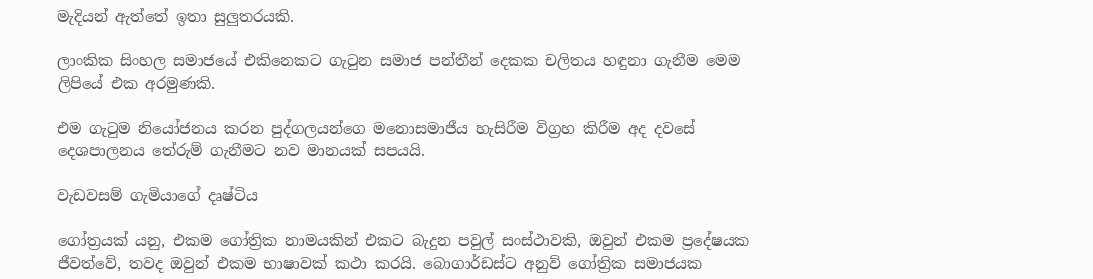මැදියන් ඇත්තේ ඉතා සුලුතරයකි.

ලාංකික සිංහල සමාජයේ එකිනෙකට ගැටුන සමාජ පන්තීන් දෙකක චලිතය හඳුනා ගැනීම මෙම ලිපියේ එක අරමුණකි.

එම ගැටුම නියෝජනය කරන පුද්ගලයන්ගෙ මනොසමාජීය හැසිරීම විග්‍රහ කිරීම අද දවසේ දෙශපාලනය තේරුම් ගැනීමට නව මානයක් සපයයි.

වැඩවසම් ගැමියාගේ දෘෂ්ටිය

ගෝත්‍රයක් යනු, එකම ගෝත්‍රික නාමයකින් එකට බැදුන පවුල් සංස්ථාවකි, ඔවුන් එකම ප්‍රදේෂයක ජීවත්වේ, තවද ඔවුන් එකම භාෂාවක් කථා කරයි. බොගාර්ඩස්ට අනුව් ගෝත්‍රික සමාජයක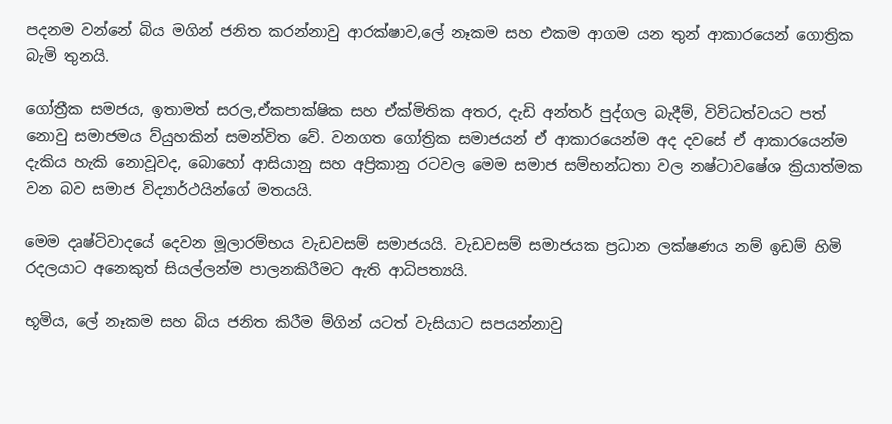පදනම වන්නේ බිය මගින් ජනිත කරන්නාවු ආරක්ෂාව,ලේ නෑකම සහ එකම ආගම යන තුන් ආකාරයෙන් ගොත්‍රික බැමි තුනයි.

ගෝත්‍රීක සමජය, ඉතාමත් සරල,ඒකපාක්ෂික සහ ඒක්මිතික අතර, දැඩි අන්තර් පුද්ගල බැදීම්, විවිධත්වයට පත් නොවු සමාජමය ව්යුහකින් සමන්විත වේ. වනගත ගෝත්‍රික සමාජයන් ඒ ආකාරයෙන්ම අද දවසේ ඒ ආකාරයෙන්ම දැකිය හැකි නොවූවද, බොහෝ ආසියානු සහ අප්‍රිකානු රටවල මෙම සමාජ සම්භන්ධතා වල නෂ්ටාවෂේශ ක්‍රියාත්මක වන බව සමාජ විද්‍යාර්ථයින්ගේ මතයයි.

මෙම දෘෂ්ටිවාදයේ දෙවන මූලාරම්භය වැඩවසම් සමාජයයි. වැඩවසම් සමාජයක ප්‍රධාන ලක්ෂණය නම් ඉඩම් හිමි රදලයාට අනෙකුත් සියල්ලන්ම පාලනකිරීමට ඇති ආධිපත්‍යයි.

භූමිය, ලේ නෑකම සහ බිය ජනිත කිරීම ම්ගින් යටත් වැසියාට සපයන්නාවු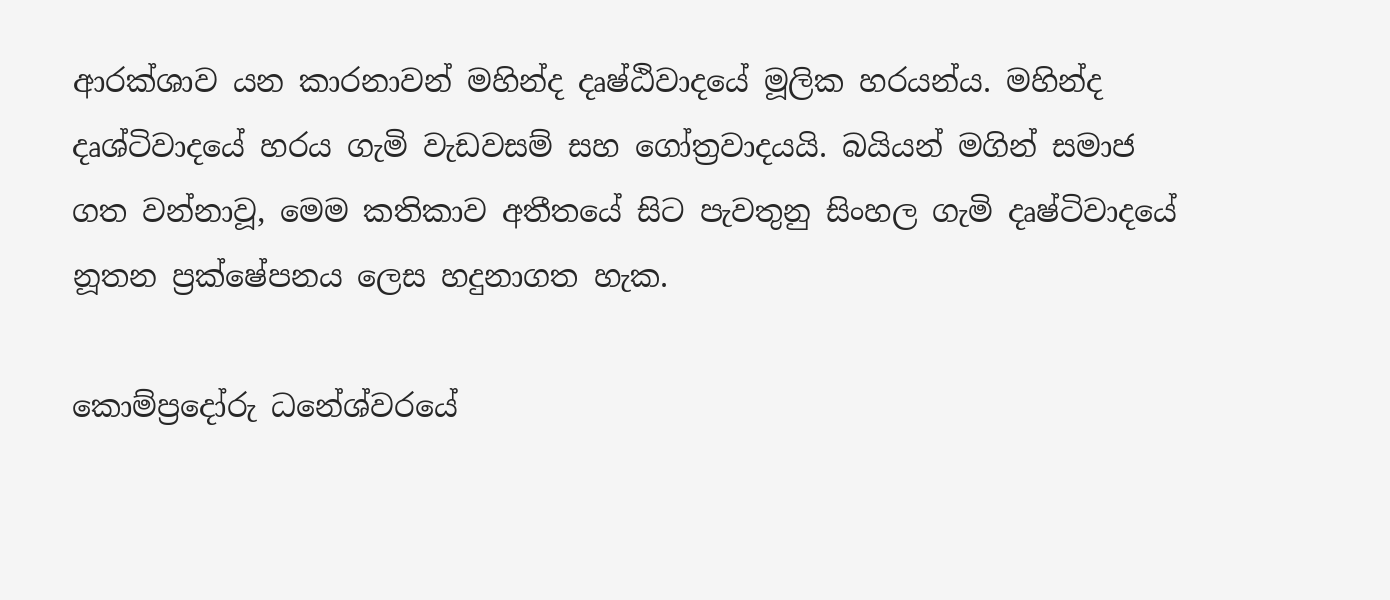ආරක්ශාව යන කාරනාවන් මහින්ද දෘෂ්ඨිවාදයේ මූලික හරයන්ය. මහින්ද දෘශ්ටිවාදයේ හරය ගැමි වැඩවසම් සහ ගෝත්‍රවාදයයි. බයියන් මගින් සමාජ ගත වන්නාවූ, මෙම කතිකාව අතීතයේ සිට පැවතුනු සිංහල ගැමි දෘෂ්ටිවාදයේ නූතන ප්‍රක්ෂේපනය ලෙස හදුනාගත හැක.

කොම්ප්‍රදෝරු ධනේශ්වරයේ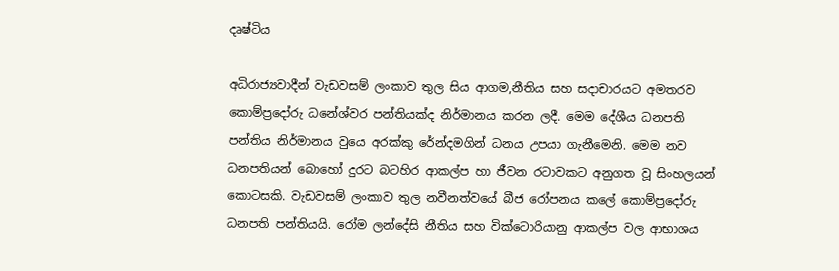දෘෂ්ටිය

අධිරාජ්‍යවාදීන් වැඩවසම් ලංකාව තුල සිය ආගම,නීතිය සහ සදාචාරයට අමතරව කොම්ප්‍රදෝරු ධනේශ්වර පන්තියක්ද නිර්මානය කරන ලදී. මෙම දේශීය ධනපති පන්තිය නිර්මානය වුයෙ අරක්කු රේන්දමගින් ධනය උපයා ගැනීමෙනි. මෙම නව ධනපතියන් බොහෝ දුරට බටහිර ආකල්ප හා ජීවන රටාවකට අනුගත වූ සිංහලයන් කොටසකි. වැඩවසම් ලංකාව තුල නවීනත්වයේ බීජ රෝපනය කලේ කොම්ප්‍රදෝරු ධනපති පන්තියයි. රෝම ලන්දේසි නීතිය සහ වික්ටොරියානු ආකල්ප වල ආභාශය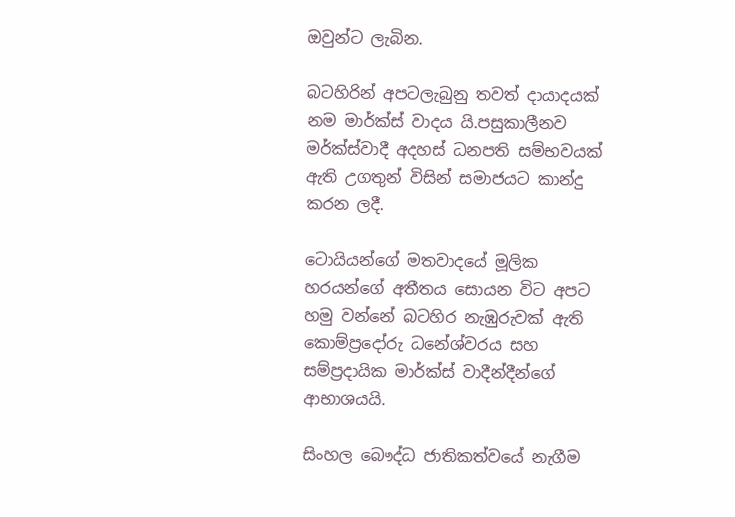ඔවුන්ට ලැබින.

බටහිරින් අපටලැබුනු තවත් දායාදයක් නම මාර්ක්ස් වාදය යි.පසුකාලීනව මර්ක්ස්වාදී අදහස් ධනපති සම්භවයක් ඇති උගතුන් විසින් සමාජයට කාන්දු කරන ලදී.

ටොයියන්ගේ මතවාදයේ මූලික හරයන්ගේ අතීතය සොයන විට අපට හමු වන්නේ බටහිර නැඹුරුවක් ඇති කොම්ප්‍රදෝරු ධනේශ්වරය සහ සම්ප්‍රදායික මාර්ක්ස් වාදීන්දීන්ගේ ආභාශයයි.

සිංහල බෞද්ධ ජාතිකත්වයේ නැගීම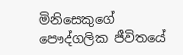මිනිසෙකුගේ පෞද්ගලික ජීවිතයේ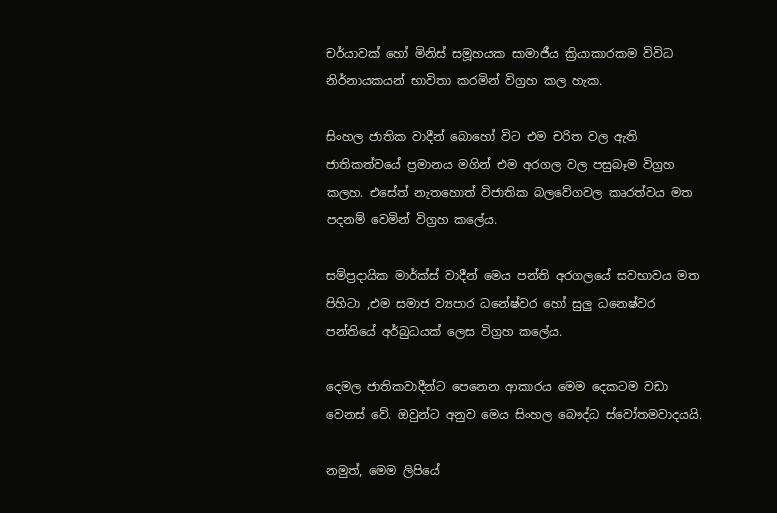චර්යාවක් හෝ මිනිස් සමූහයක සාමාජීය ක්‍රියාකාරකම විවිධ නිර්නායකයන් භාවිතා කරමින් විග්‍රහ කල හැක.

සිංහල ජාතික වාදීන් බොහෝ විට එම චරිත වල ඇති ජාතිකත්වයේ ප්‍රමානය මගින් එම අරගල වල පසුබෑම විග්‍රහ කලහ. එසේත් නැතහොත් විජාතික බලවේගවල කෘරත්වය මත පදනම් වෙමින් විග්‍රහ කලේය.

සම්ප්‍රදායික මාර්ක්ස් වාදීන් මෙය පන්ති අරගලයේ සවභාවය මත පිහිටා ,එම සමාජ ව්‍යපාර ධනේෂ්වර හෝ සුලු ධනෙෂ්වර පන්තියේ අර්බුධයක් ලෙස විග්‍රහ කලේය.

දෙමල ජාතිකවාදීන්ට පෙනෙන ආකාරය මෙම දෙකටම වඩා වෙනස් වේ. ඔවුන්ට අනුව මෙය සිංහල බෞද්ධ ස්වෝතමවාදයයි.

නමුත්, මෙම ලිපියේ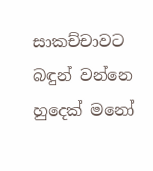සාකච්චාවට බඳුන් වන්නෙ හුදෙක් මනෝ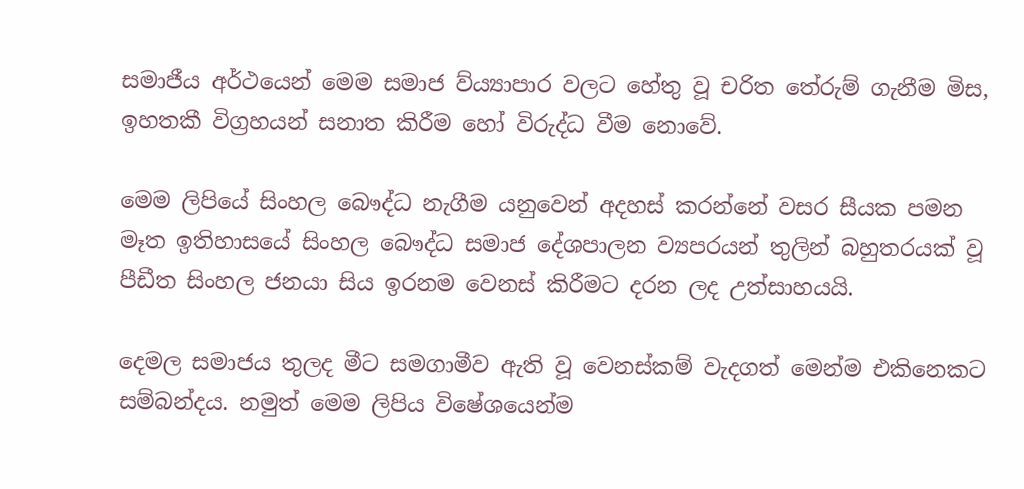සමාජීය අර්ථයෙන් මෙම සමාජ ව්ය්‍යාපාර වලට හේතු වූ චරිත තේරුම් ගැනීම මිස, ඉහතකී විග්‍රහයන් සනාත කිරීම හෝ විරුද්ධ වීම නොවේ.

මෙම ලිපියේ සිංහල බෞද්ධ නැගීම යනුවෙන් අදහස් කරන්නේ වසර සීයක පමන මෑත ඉතිහාසයේ සිංහල බෞද්ධ සමාජ දේශපාලන ව්‍යපරයන් තුලින් බහුතරයක් වූ පීඩීත සිංහල ජනයා සිය ඉරනම වෙනස් කිරීමට දරන ලද උත්සාහයයි.

දෙමල සමාජය තුලද මීට සමගාමීව ඇති වූ වෙනස්කම් වැදගත් මෙන්ම එකිනෙකට සම්බන්දය. නමුත් මෙම ලිපිය විෂේශයෙන්ම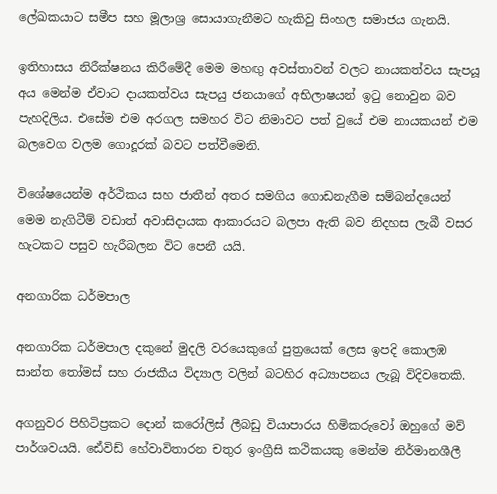ලේඛකයාට සමීප සහ මූලාශ්‍ර සොයාගැනීමට හැකිවු සිංහල සමාජය ගැනයි.

ඉතිහාසය නිරීක්ෂනය කිරීමේදී මෙම මහඟු අවස්තාවන් වලට නායකත්වය සැපයූ අය මෙන්ම ඒවාට දායකත්වය සැපයු ජනයාගේ අභිලාෂයන් ඉටු නොවුන බව පැහදිලිය. එසේම එම අරගල සමහර විට නිමාවට පත් වුයේ එම නායකයන් එම බලවෙග වලම ගොදූරක් බවට පත්වීමෙනි.

විශේෂයෙන්ම අර්ථිකය සහ ජාතීන් අතර සමගිය ගොඩනැගීම සම්බන්දයෙන් මෙම නැගිටීම් වඩාත් අවාසිදායක ආකාරයට බලපා ඇති බව නිදහස ලැබී වසර හැටකට පසුව හැරීබලන විට පෙනී යයි.

අනගාරික ධර්මපාල

අනගාරික ධර්මපාල දකුනේ මුදලි වරයෙකුගේ පුත්‍රයෙක් ලෙස ඉපදි කොලඹ සාන්ත තෝමස් සහ රාජකීය විද්‍යාල වලින් බටහිර අධ්‍යාපනය ලැබූ විදිවතෙකි.

අගනුවර පිහිටිප්‍රකට දොන් කරෝලිස් ලීබඩු වියාපාරය හිමිකරුවෝ ඔහුගේ මව් පාර්ශවයයි. ඪේවිඩ් හේවාවිතාරන චතුර ඉංග්‍රීසි කථිකයකු මෙන්ම නිර්මානශීලී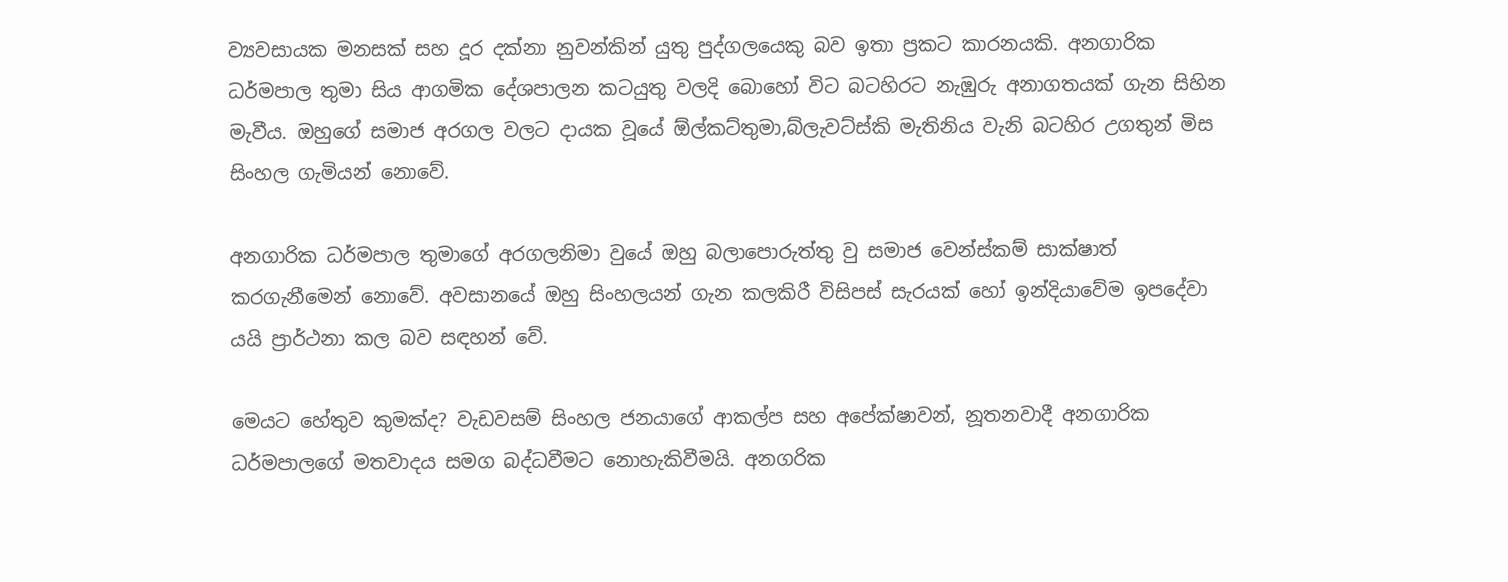ව්‍යවසායක මනසක් සහ දූර දක්නා නුවන්කින් යුතු පුද්ගලයෙකු බව ඉතා ප්‍රකට කාරනයකි. අනගාරික ධර්මපාල තුමා සිය ආගමික දේශපාලන කටයුතු වලදි බොහෝ විට බටහිරට නැඹුරු අනාගතයක් ගැන සිහින මැවීය. ඔහුගේ සමාජ අරගල වලට දායක වූයේ ඕල්කට්තුමා,බ්ලැවට්ස්කි මැතිනිය වැනි බටහිර උගතුන් මිස සිංහල ගැමියන් නොවේ.

අනගාරික ධර්මපාල තුමාගේ අරගලනිමා වුයේ ඔහු බලාපොරුත්තු වු සමාජ වෙන්ස්කම් සාක්ෂාත් කරගැනීමෙන් නොවේ. අවසානයේ ඔහු සිංහලයන් ගැන කලකිරී විසිපස් සැරයක් හෝ ඉන්දියාවේම ඉපදේවා යයි ප්‍රාර්ථනා කල බව සඳහන් වේ.

මෙයට හේතුව කුමක්ද? වැඩවසම් සිංහල ජනයාගේ ආකල්ප සහ අපේක්ෂාවන්, නූතනවාදී අනගාරික ධර්මපාලගේ මතවාදය සමග බද්ධවීමට නොහැකිවීමයි. අනගරික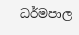ධර්මපාල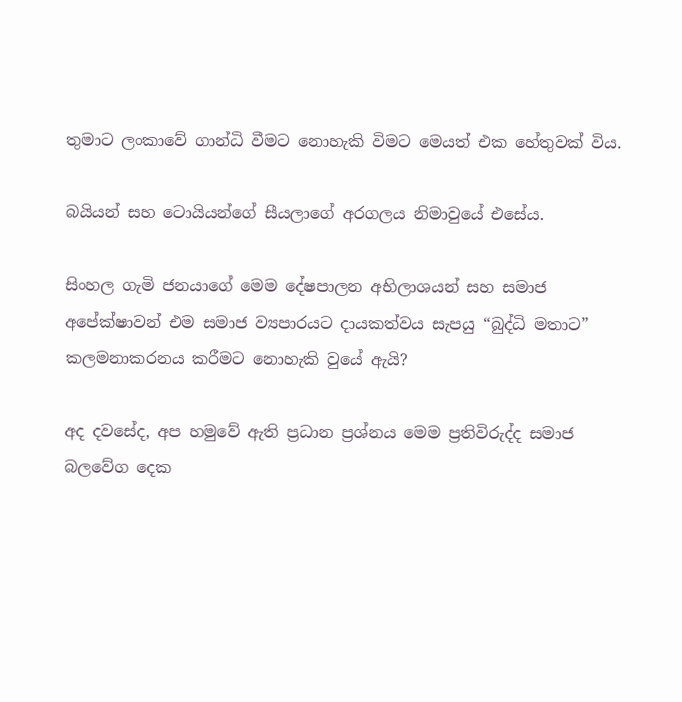තුමාට ලංකාවේ ගාන්ධි වීමට නොහැකි විමට මෙයත් එක හේතුවක් විය.

බයියන් සහ ටොයියන්ගේ සීයලාගේ අරගලය නිමාවුයේ එසේය.

සිංහල ගැමි ජනයාගේ මෙම දේෂපාලන අභිලාශයන් සහ සමාජ අපේක්ෂාවන් එම සමාජ ව්‍යපාරයට දායකත්වය සැපයු “බුද්ධි මතාට” කලමනාකරනය කරීමට නොහැකි වුයේ ඇයි?

අද දවසේද, අප හමුවේ ඇති ප්‍රධාන ප්‍රශ්නය මෙම ප්‍රතිවිරුද්ද සමාජ බලවේග දෙක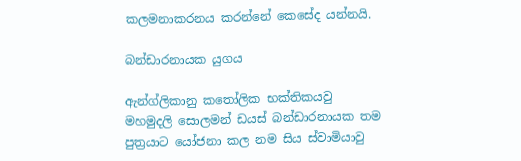කලමනාකරනය කරන්නේ කෙසේද යන්නයි.

බන්ඩාරනායක යුගය

ඇන්ග්ලිකානු කතෝලික භක්තිකයවු මහමුදලි සොලමන් ඩයස් බන්ඩාරනායක තම පුත්‍රයාට යෝජනා කල නම සිය ස්වාමියාවු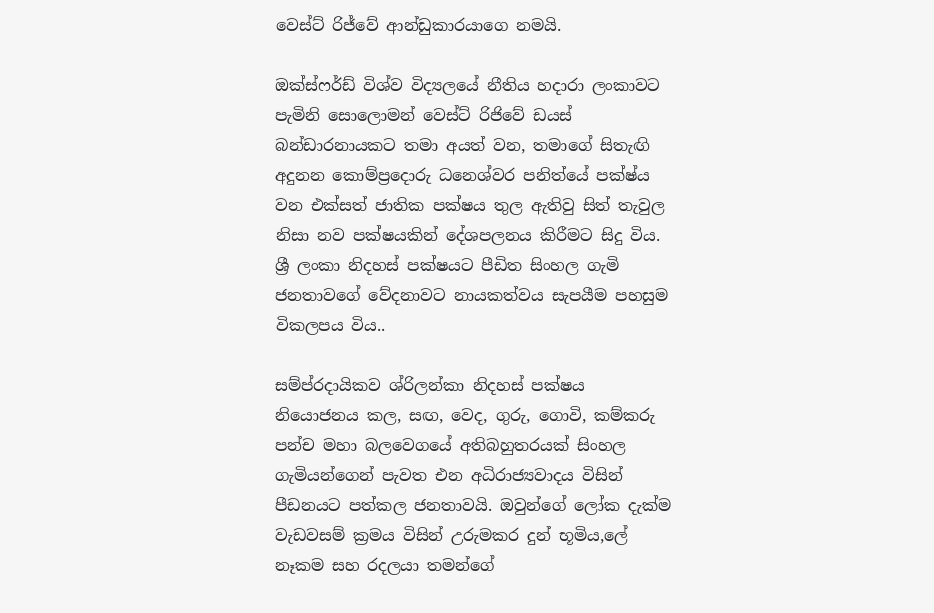වෙස්ට් රිජ්වේ ආන්ඩුකාරයාගෙ නමයි.

ඔක්ස්ෆර්ඩ් විශ්ව විද්‍යලයේ නීතිය හදාරා ලංකාවට පැමිනි සොලොමන් වෙස්ට් රිජිවේ ඩයස් බන්ඩාරනායකට තමා අයත් වන, තමාගේ සිතැඟි අදුනන කොම්ප්‍රදොරු ධනෙශ්වර පනිත්යේ පක්ෂ්ය වන එක්සත් ජාතික පක්ෂය තුල ඇතිවු සිත් තැවුල නිසා නව පක්ෂයකින් දේශපලනය කිරීමට සිදු විය. ශ්‍රී ලංකා නිදහස් පක්ෂයට පීඩිත සිංහල ගැමි ජනතාවගේ වේදනාවට නායකත්වය සැපයීම පහසුම විකලපය විය..

සම්ප්රදායිකව ශ්රිලන්කා නිදහස් පක්ෂය නියොජනය කල, සඟ, වෙද, ගුරු, ගොවි, කම්කරු පන්ච මහා බලවෙගයේ අතිබහුතරයක් සිංහල ගැමියන්ගෙන් පැවත එන අධිරාජ්‍යවාදය විසින් පීඩනයට පත්කල ජනතාවයි. ඔවුන්ගේ ලෝක දැක්ම වැඩවසම් ක්‍රමය විසින් උරුමකර දුන් භූමිය,ලේ නෑකම සහ රදලයා තමන්ගේ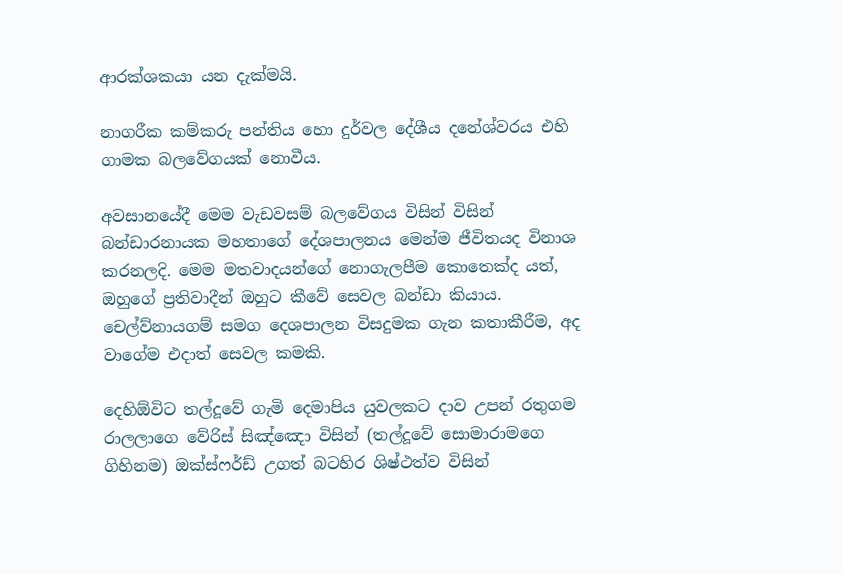ආරක්ශකයා යන දැක්මයි.

නාගරීක කම්කරු පන්තිය හො දුර්වල දේශීය දනේශ්වරය එහි ගාමක බලවේගයක් නොවීය.

අවසානයේදී මෙම වැඩවසම් බලවේගය විසින් විසින් බන්ඩාරනායක මහතාගේ දේශපාලනය මෙන්ම ජීවිතයද විනාශ කරනලදි. මෙම මතවාදයන්ගේ නොගැලපීම කොතෙක්ද යත්, ඔහුගේ ප්‍රතිවාදීන් ඔහුට කීවේ සෙවල බන්ඩා කියාය. චෙල්ව්නායගම් සමග දෙශපාලන විසදුමක ගැන කතාකීරීම, අද වාගේම එදාත් සෙවල කමකි.

දෙහිඕවිට තල්දූවේ ගැමි දෙමාපිය යුවලකට දාව උපන් රතුගම රාලලාගෙ වේරිස් සිඤ්ඤො විසින් (තල්දූවේ සොමාරාමගෙ ගිහිනම) ඔක්ස්ෆර්ඩ් උගත් බටහිර ශිෂ්ථත්ව විසින්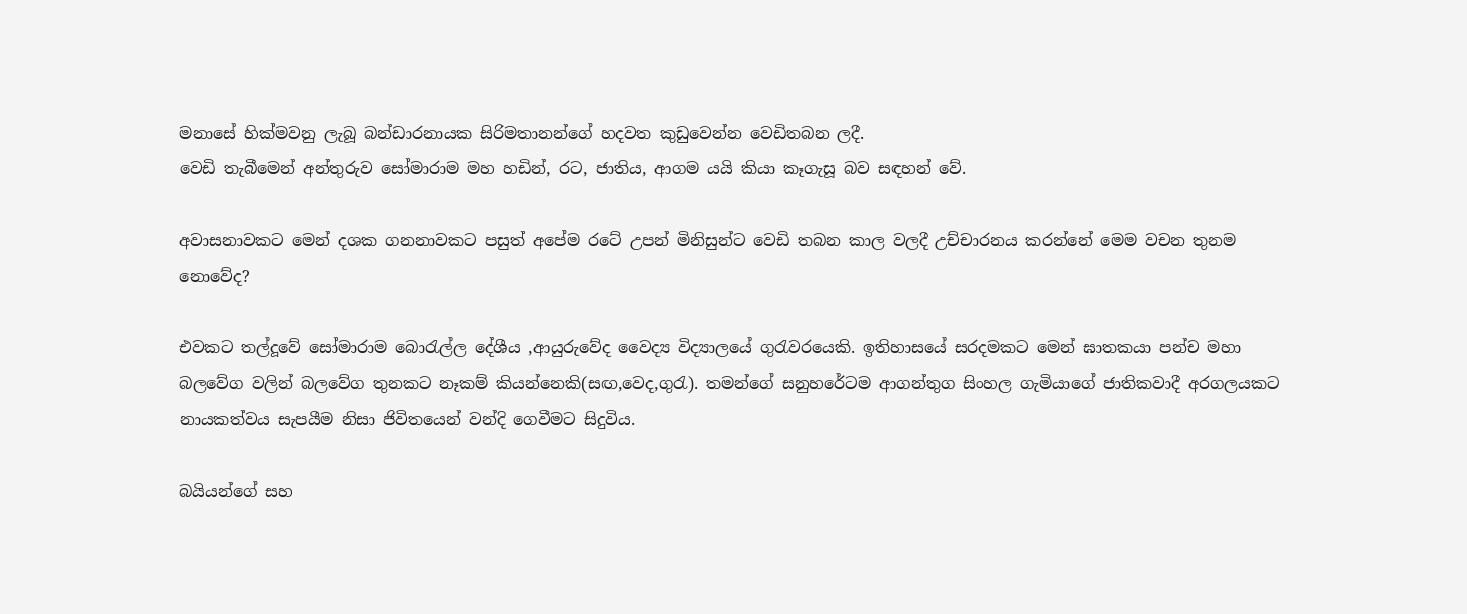මනාසේ හික්මවනු ලැබූ බන්ඩාරනායක සිරිමතානන්ගේ හදවත කුඩුවෙන්න වෙඩිතබන ලදී.
වෙඩි තැබීමෙන් අන්තුරුව සෝමාරාම මහ හඩින්, රට, ජාතිය, ආගම යයි කියා කෑගැසූ බව සඳහන් වේ.

අවාසනාවකට මෙන් දශක ගනනාවකට පසුත් අපේම රටේ උපන් මිනිසුන්ට වෙඩි තබන කාල වලදී උච්චාරනය කරන්නේ මෙම වචන තුනම නොවේද?

එවකට තල්දූවේ සෝමාරාම බොරැල්ල දේශීය ,ආයුරුවේද වෛද්‍ය විද්‍යාලයේ ගුරැවරයෙකි. ඉතිහාසයේ සරදමකට මෙන් ඝාතකයා පන්ච මහා බලවේග වලින් බලවේග තුනකට නෑකම් කියන්නෙකි(සඟ,වෙද,ගුරැ). තමන්ගේ සනුහරේටම ආගන්තුග සිංහල ගැමියාගේ ජාතිකවාදී අරගලයකට නායකත්වය සැපයීම නිසා ජිවිතයෙන් වන්දි ගෙවීමට සිදුවිය.

බයියන්ගේ සහ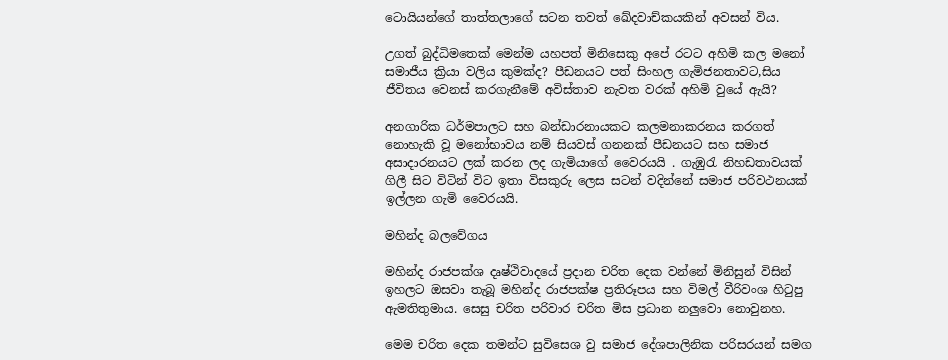ටොයියන්ගේ තාත්තලාගේ සටන තවත් ඛේදවාච්කයකින් අවසන් විය.

උගත් බුද්ධිමතෙක් මෙන්ම යහපත් මිනිසෙකු අපේ රටට අහිමි කල මනෝ සමාජීය ක්‍රියා වලිය කුමක්ද? පීඩනයට පත් සිංහල ගැමිජනතාවට,සිය ජීවිතය වෙනස් කරගැනීමේ අවිස්තාව නැවත වරක් අහිමි වුයේ ඇයි?

අනගාරික ධර්මපාලට සහ බන්ඩාරනායකට කලමනාකරනය කරගත් නොහැකි වූ මනෝභාවය නම් සියවස් ගනනක් පීඩනයට සහ සමාජ අසාදාරනයට ලක් කරන ලද ගැමියාගේ වෛරයයි . ගැඹුරැ නිහඩතාවයක් ගිලී සිට විටින් විට ඉතා විසකුරු ලෙස සටන් වදින්නේ සමාජ පරිවථනයක් ඉල්ලන ගැමි වෛරයයි.

මහින්ද බලවේගය

මහින්ද රාජපක්ශ දෘෂ්ථිවාදයේ ප්‍රදාන චරිත දෙක වන්නේ මිනිසුන් විසින් ඉහලට ඔසවා තැබූ මහින්ද රාජපක්ෂ ප්‍රතිරූපය සහ විමල් වීරිවංශ හිටුපු ඇමතිතුමාය. සෙසු චරිත පරිවාර චරිත මිස ප්‍රධාන නලුවො නොවුනහ.

මෙම චරිත දෙක තමන්ට සුවිසෙශ වු සමාජ දේශපාලිනික පරිසරයන් සමග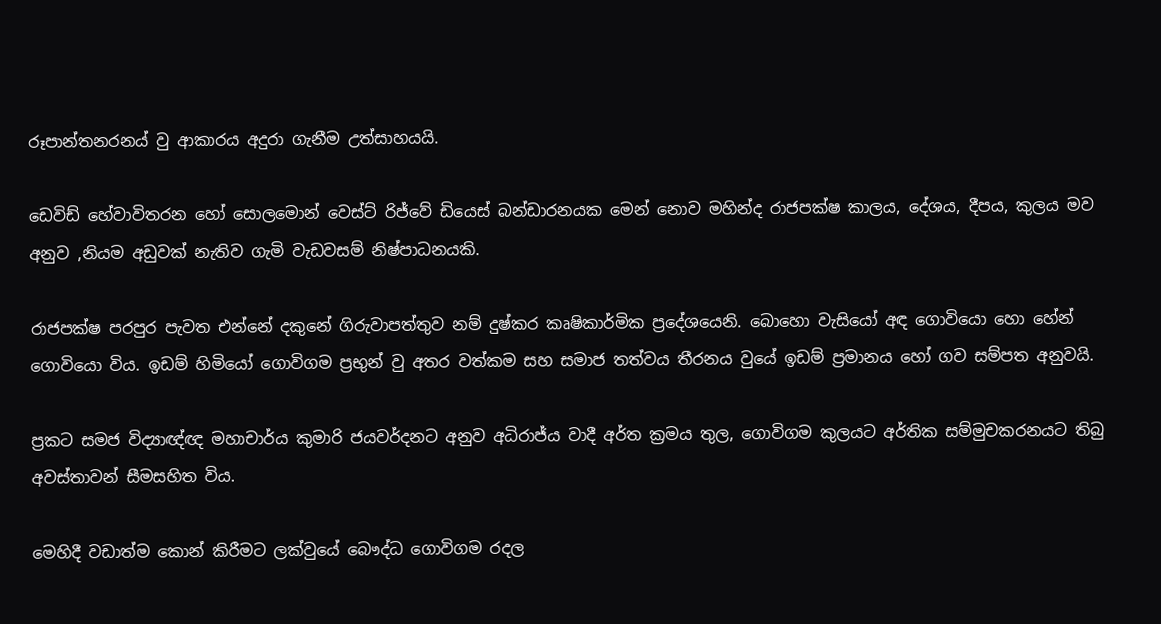රූපාන්තනරනය් වු ආකාරය අදුරා ගැනීම උත්සාහයයි.

ඩෙවිඩ් හේවාවිතරන හෝ සොලමොන් වෙස්ට් රිජ්වේ ඩියෙස් බන්ඩාරනයක මෙන් නොව මහින්ද රාජපක්ෂ කාලය, දේශය, දීපය, කුලය මව අනුව ,නියම අඩුවක් නැතිව ගැමි වැඩවසම් නිෂ්පාධනයකි.

රාජපක්ෂ පරපුර පැවත එන්නේ දකුනේ ගිරුවාපත්තුව නම් දුෂ්කර කෘෂිකාර්මික ප්‍රදේශයෙනි. බොහො වැසියෝ අඳ ගොවියො හො හේන් ගොවියො විය. ඉඩම් හිමියෝ ගොවිගම ප්‍රභුන් වු අතර වත්කම සහ සමාජ තත්වය තීරනය වුයේ ඉඩම් ප්‍රමානය හෝ ගව සම්පත අනුවයි.

ප්‍රකට සමජ විද්‍යාඥ්ඥ මහාචාර්ය කුමාරි ජයවර්දනට අනුව අධිරාජ්ය වාදී අර්ත ක්‍රමය තුල, ගොවිගම කුලයට අර්තික සම්මුචකරනයට තිබු අවස්තාවන් සීමසහිත විය.

මෙහිදී වඩාත්ම කොන් කිරීමට ලක්වුයේ බෞද්ධ ගොවිගම රදල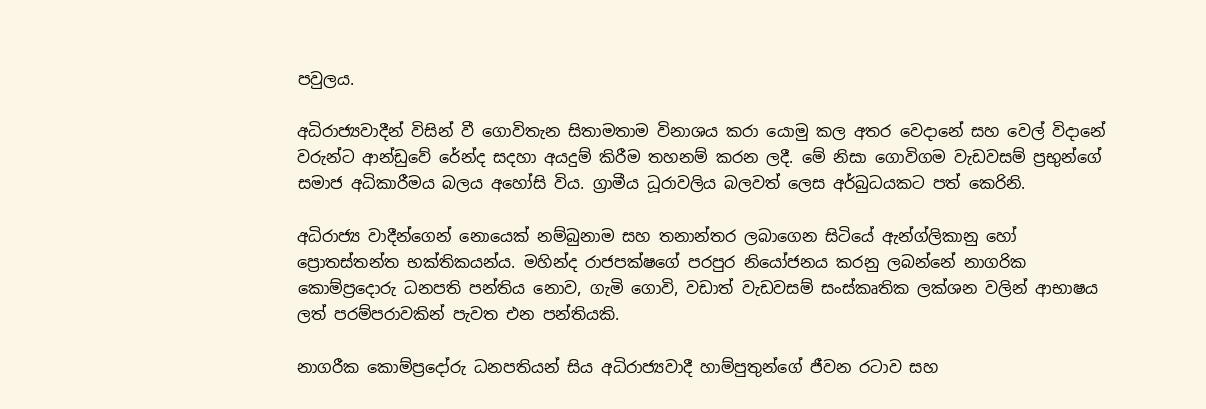පවුලය.

අධිරාජ්‍යවාදීන් විසින් වී ගොවිතැන සිතාමතාම විනාශය කරා යොමු කල අතර වෙදානේ සහ වෙල් විදානේ වරුන්ට ආන්ඩුවේ රේන්ද සදහා අයදුම් කිරීම තහනම් කරන ලදී. මේ නිසා ගොවිගම වැඩවසම් ප්‍රභුන්ගේ සමාජ අධිකාරීමය බලය අහෝසි විය. ග්‍රාමීය ධූරාවලිය බලවත් ලෙස අර්බුධයකට පත් කෙරිනි.

අධිරාජ්‍ය වාදීන්ගෙන් නොයෙක් නම්බුනාම සහ තනාන්තර ලබාගෙන සිටියේ ඇන්ග්ලිකානු හෝ ප්‍රොතස්තන්ත භක්තිකයන්ය. මහින්ද රාජපක්ෂගේ පරපුර නියෝජනය කරනු ලබන්නේ නාගරික කොම්ප්‍රදොරු ධනපති පන්තිය නොව, ගැමි ගොවි, වඩාත් වැඩවසම් සංස්කෘතික ලක්ශන වලින් ආභාෂය ලත් පරම්පරාවකින් පැවත එන පන්තියකි.

නාගරීක කොම්ප්‍රදෝරු ධනපතියන් සිය අධිරාජ්‍යවාදී හාම්පුතුන්ගේ ජීවන රටාව සහ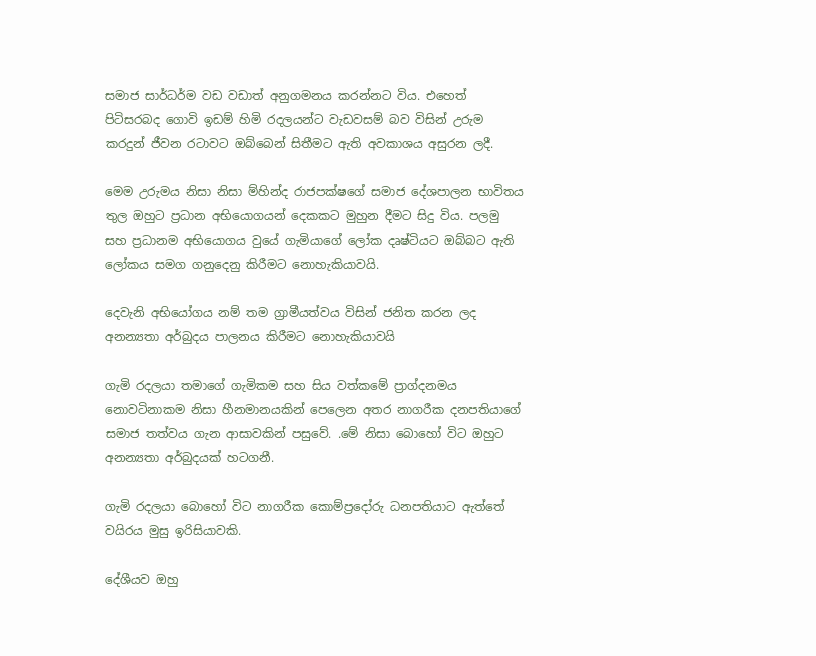සමාජ සාර්ධර්ම වඩ වඩාත් අනුගමනය කරන්නට විය. එහෙත් පිටිසරබද ගොවි ඉඩම් හිමි රදලයන්ට වැඩවසම් බව විසින් උරුම කරදුන් ජීවන රටාවට ඔබ්බෙන් සිතීමට ඇති අවකාශය අසුරන ලදී.

මෙම උරුමය නිසා නිසා ම්හින්ද රාජපක්ෂගේ සමාජ දේශපාලන භාවිතය තුල ඔහුට ප්‍රධාන අභියොගයන් දෙකකට මුහුන දීමට සිදු විය. පලමු සහ ප්‍රධානම අභියොගය වුයේ ගැමියාගේ ලෝක දෘෂ්ටියට ඔබ්බට ඇති ලෝකය සමග ගනුදෙනු කිරීමට නොහැකියාවයි.

දෙවැනි අභියෝගය නම් තම ග්‍රාමීයත්වය විසින් ජනිත කරන ලද අනන්‍යතා අර්බුදය පාලනය කිරීමට නොහැකියාවයි

ගැමි රදලයා තමාගේ ගැමිකම සහ සිය වත්කමේ ප්‍රාග්දනමය නොවටිනාකම නිසා හීනමානයකින් පෙලෙන අතර නාගරීක දනපතියාගේ සමාජ තත්වය ගැන ආසාවකින් පසුවේ. .මේ නිසා බොහෝ විට ඔහුට අනන්‍යතා අර්බුදයක් හටගනී.

ගැමි රදලයා බොහෝ විට නාගරීක කොම්ප්‍රදෝරු ධනපතියාට ඇත්තේ වයිරය මුසු ඉරිසියාවකි.

දේශීයව ඔහු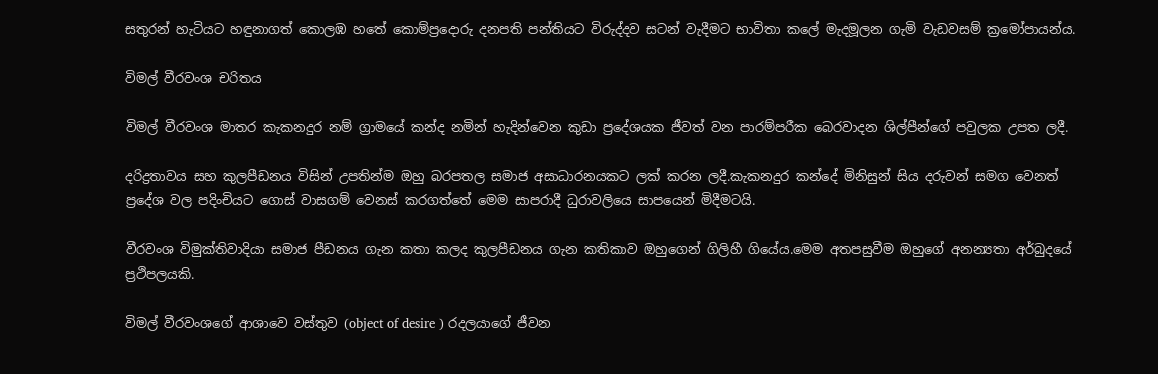සතුරන් හැටියට හඳුනාගත් කොලඹ හතේ කොම්ප්‍රදොරු දනපති පන්තියට විරුද්දව සටන් වැදීමට භාවිතා කලේ මැදමූලන ගැමි වැඩවසම් ක්‍රමෝපායන්ය.

විමල් වීරවංශ චරිතය

විමල් වීරවංශ මාතර කැකනදුර නම් ග්‍රාමයේ කන්ද නමින් හැදින්වෙන කුඩා ප්‍රදේශයක ජීවත් වන පාරම්පරීක බෙරවාදන ශිල්පීන්ගේ පවුලක උපත ලදී.

දරිද්‍රතාවය සහ කුලපීඩනය විසින් උපතින්ම ඔහු බරපතල සමාජ අසාධාරනයකට ලක් කරන ලදී.කැකනදුර කන්දේ මිනිසුන් සිය දරුවන් සමග වෙනත් ප්‍රදේශ වල පදිංචියට ගොස් වාසගම් වෙනස් කරගත්තේ මෙම සාපරාදී ධුරාවලියෙ සාපයෙන් මිදීමටයි.

වීරවංශ විමුක්තිවාදියා සමාජ පීඩනය ගැන කතා කලද කුලපීඩනය ගැන කතිකාව ඔහුගෙන් ගිලිහී ගියේය.මෙම අතපසුවීම ඔහුගේ අනන්‍යතා අර්බුදයේ ප්‍රථිපලයකි.

විමල් වීරවංශගේ ආශාවෙ වස්තුව (object of desire ) රදලයාගේ ජීවන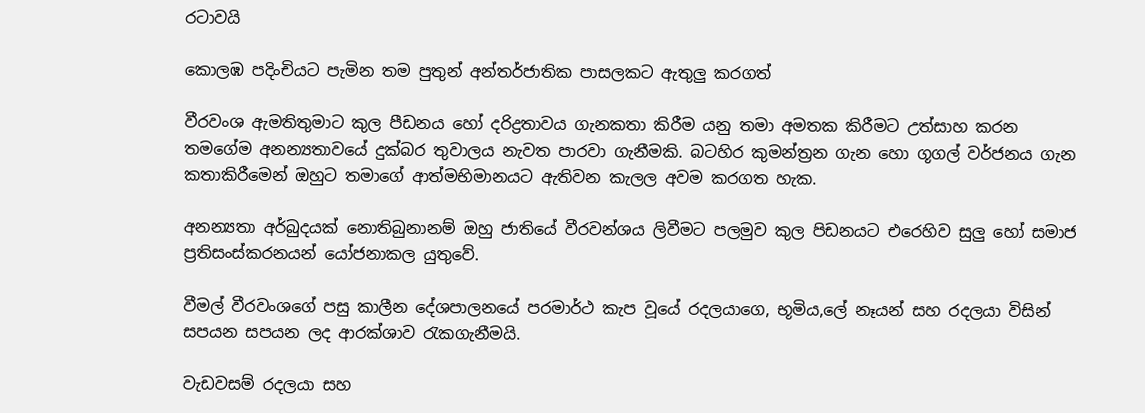රටාවයි

කොලඹ පදිංචියට පැමින තම පුතුන් අන්තර්ජාතික පාසලකට ඇතුලු කරගත්

වීරවංශ ඇමතිතුමාට කුල පීඩනය හෝ දරිද්‍රතාවය ගැනකතා කිරීම යනු තමා අමතක කිරීමට උත්සාහ කරන තමගේම අනන්‍යතාවයේ දුක්බර තුවාලය නැවත පාරවා ගැනීමකි. බටහිර කුමන්ත්‍රන ගැන හො ගූගල් වර්ජනය ගැන කතාකිරීමෙන් ඔහුට තමාගේ ආත්මභිමානයට ඇතිවන කැලල අවම කරගත හැක.

අනන්‍යතා අර්බුදයක් නොතිබුනානම් ඔහු ජාතියේ වීරවන්ශය ලිවීමට පලමුව කුල පිඩනයට එරෙහිව සුලු හෝ සමාජ ප්‍රතිසංස්කරනයන් යෝජනාකල යුතුවේ.

වීමල් වීරවංශගේ පසු කාලීන දේශපාලනයේ පරමාර්ථ කැප වූයේ රදලයාගෙ, භූමිය,ලේ නෑයන් සහ රදලයා විසින් සපයන සපයන ලද ආරක්ශාව රැකගැනීමයි.

වැඩවසම් රදලයා සහ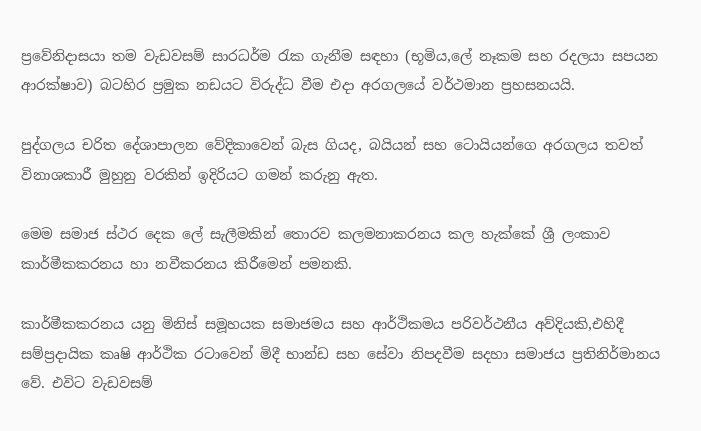ප්‍රවේනිදාසයා තම වැඩවසම් සාරධර්ම රැක ගැනීම සඳහා (භූමිය,ලේ නෑකම සහ රදලයා සපයන ආරක්ෂාව) බටහිර ප්‍රමුක නඩයට විරුද්ධ වීම එදා අරගලයේ වර්ථමාන ප්‍රහසනයයි.

පුද්ගලය චරිත දේශාපාලන වේදිකාවෙන් බැස ගියද, බයියන් සහ ටොයියන්ගෙ අරගලය තවත් විනාශකාරී මුහුනු වරකින් ඉදිරියට ගමන් කරුනු ඇත.

මෙම සමාජ ස්ථර දෙක ලේ සැලීමකින් තොරව කලමනාකරනය කල හැක්කේ ශ්‍රී ලංකාව කාර්මීකකරනය හා නවීකරනය කිරීමෙන් පමනකි.

කාර්මීකකරනය යනු මිනිස් සමූහයක සමාජමය සහ ආර්ථිකමය පරිවර්ථනීය අව්දියකි,එහිදී සම්ප්‍රදායික කෘෂි ආර්ථික රටාවෙන් මිදී භාන්ඩ සහ සේවා නිපදවීම සදහා සමාජය ප්‍රතිනිර්මානය වේ. එවිට වැඩවසම්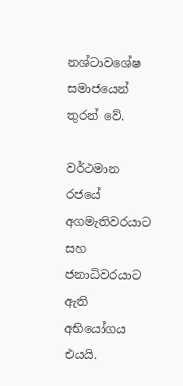නශ්ටාවශේෂ සමාජයෙන් තුරන් වේ.

වර්ථමාන රජයේ අගමැතිවරයාට සහ ජනාධිවරයාට ඇති අභියෝගය එයයි.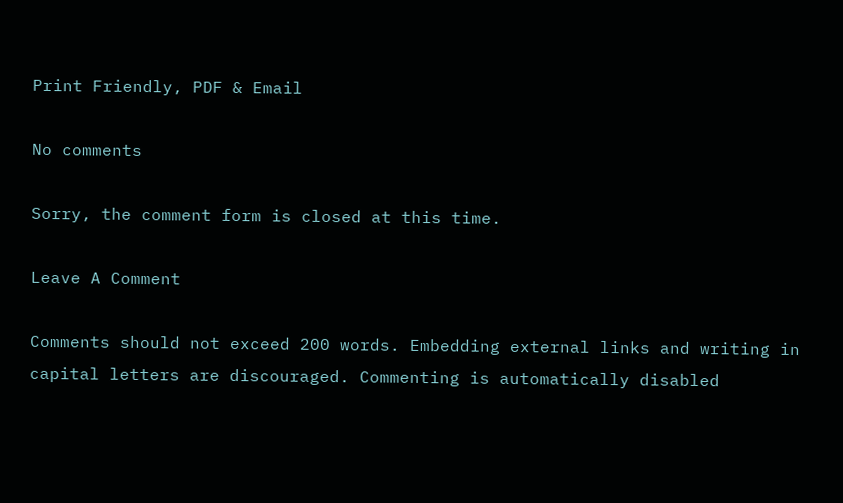Print Friendly, PDF & Email

No comments

Sorry, the comment form is closed at this time.

Leave A Comment

Comments should not exceed 200 words. Embedding external links and writing in capital letters are discouraged. Commenting is automatically disabled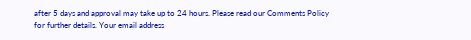after 5 days and approval may take up to 24 hours. Please read our Comments Policy for further details. Your email address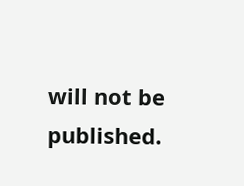will not be published.